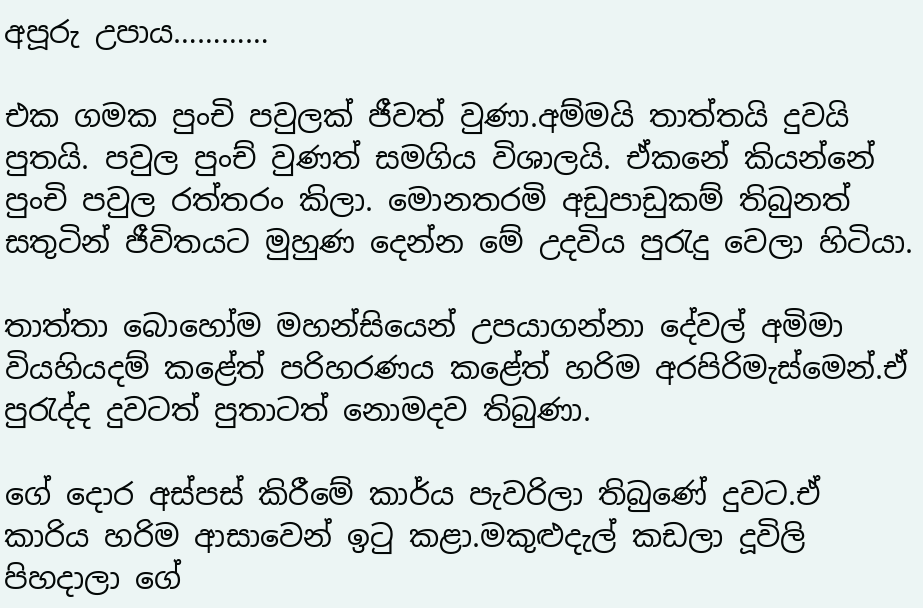අපූරු උපාය…………

එක ගමක පුංචි පවුලක් ජීවත් වුණා.අම්මයි තාත්තයි දුවයි පුතයි. පවුල පුංච් වුණත් සමගිය විශාලයි. ඒකනේ කියන්නේ පුංචි පවුල රත්තරං කිලා. මොනතරමි අඩුපාඩුකම් තිබුනත් සතුටින් ජීවිතයට මුහුණ දෙන්න මේ උදවිය පුරැදු වෙලා හිටියා.

තාත්තා බොහෝම මහන්සියෙන් උපයාගන්නා දේවල් අමිමා වියහියදම් කළේත් පරිහරණය කළේත් හරිම අරපිරිමැස්මෙන්.ඒ පුරැද්ද දුවටත් පුතාටත් නොමදව තිබුණා.

ගේ දොර අස්පස් කිරීමේ කාර්ය පැවරිලා තිබුණේ දුවට.ඒ කාරිය හරිම ආසාවෙන් ඉටු කළා.මකුළුදැල් කඩලා දූවිලි පිහදාලා ගේ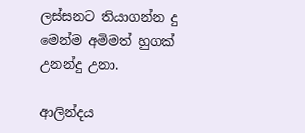ලස්සනට තියාගන්න දු මෙන්ම අමිමත් හුගක් උනන්දු උනා.

ආලින්දය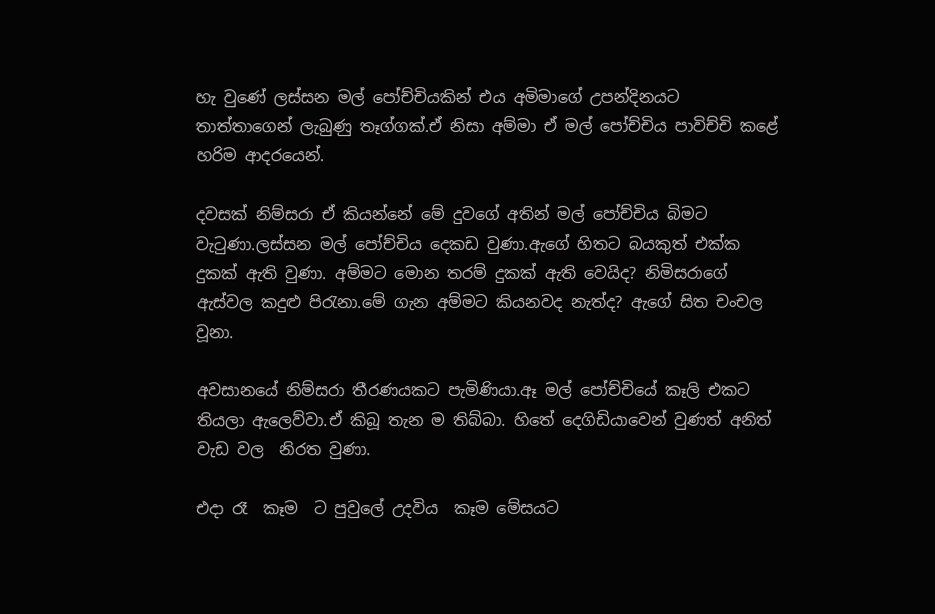හැ වුණේ ලස්සන මල් පෝච්චියකින් එය අමිමාගේ උපන්දිනයට තාත්තාගෙන් ලැබුණු තෑග්ගක්.ඒ නිසා අම්මා ඒ මල් පෝච්චිය පාවිච්චි කළේ හරිම ආදරයෙන්.

දවසක් නිම්සරා ඒ කියන්නේ මේ දුවගේ අතින් මල් පෝච්චිය බිමට වැටුණා.ලස්සන මල් පෝච්චිය දෙකඩ වුණා.ඇගේ හිතට බයකුත් එක්ක දුකක් ඇති වුණා. අම්මට මොන තරම් දුකක් ඇති වෙයිද? නිමිසරාගේ ඇස්වල කදුළු පිරැනා.මේ ගැන අම්මට කියනවද නැත්ද? ඇගේ සිත චංචල වූනා.

අවසානයේ නිම්සරා තීරණයකට පැමිණියා.ඈ මල් පෝච්චියේ කෑලි එකට තියලා ඇලෙව්වා.ඒ කිබූ තැන ම තිබ්බා. හිතේ දෙගිඩියාවෙන් වුණත් අනිත් වැඩ වල  නිරත වුණා.

එදා රෑ  කෑම  ට පුවුලේ උදවිය  කෑම මේසය‍ට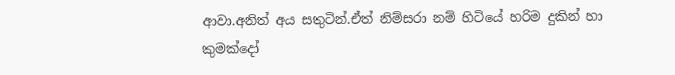ආවා.අනිත් අය සතුටින්.ඒත් නිම්සරා නම් හිටියේ හරිම දුකින් හා  කුමක්දෝ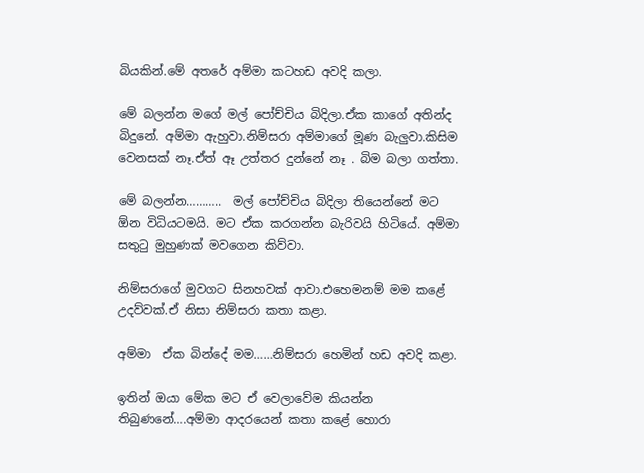බියකින්.මේ අතරේ අම්මා කටහඩ අවදි කලා.

මේ බලන්න මගේ මල් පෝච්චිය බිදිලා.ඒක කාගේ අතින්ද බිදුනේ. අම්මා ඇහුවා.නිම්සරා අම්මාගේ මූණ බැලුවා.කිසිම වෙනසක් නෑ.ඒත් ඈ උත්තර දුන්නේ නෑ . බිම බලා ගත්තා.

මේ බලන්න………..  මල් පෝච්චිය බිදිලා තියෙන්නේ මට ඕන විධියටමයි. මට ඒක කරගන්න බැරිවයි හිටියේ. අම්මා සතුටු මුහුණක් මවගෙන කිව්වා.

නිම්සරාගේ මුවගට සිනහවක් ආවා.එහෙමනම් මම කළේ උදව්වක්.ඒ නිසා නිම්සරා කතා කළා.

අම්මා  ඒක බින්දේ මම……නිම්සරා හෙමින් හඩ අවදි කළා.

ඉතින් ඔයා මේක මට ඒ වෙලාවේම කියන්න තිබුණනේ….අම්මා ආදරයෙන් කතා කළේ හොරා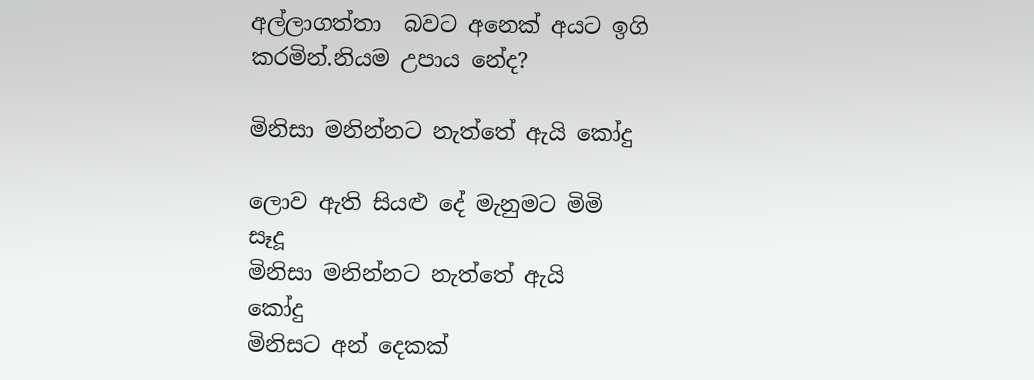අල්ලාගත්තා  බවට අනෙක් අයට ඉගි කරමින්.නියම උපාය නේද?

මිනිසා මනින්නට නැත්තේ ඇයි කෝදු

ලොව ඇති සියළු දේ මැනුමට මිමි            සෑදූ
මිනිසා මනින්නට නැත්තේ ඇයි            කෝදු
මිනිසට අන් දෙකක්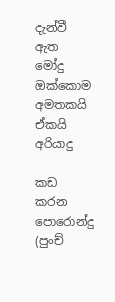දැන්වී ඇත             මෝදු
ඔක්කොම අමතකයි ඒකයි                   අරියාදු

කඩ කරන පොරොන්දු (පුංච්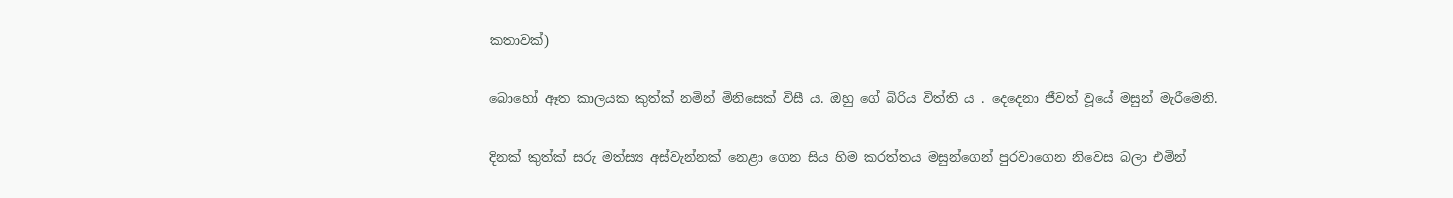කතාවක්)

බොහෝ ඈත කාලයක කුත්ක් නමින් මිනිසෙක් විසී ය. ඔහු ගේ බිරිය විත්ති ය . දෙදෙනා ජීවත් වූයේ මසුන් මැරීමෙනි.

දිනක් කුත්ක් සරු මත්ස්‍ය අස්වැන්නක් නෙළා ගෙන සිය හිම කරත්තය මසුන්ගෙන් පුරවාගෙන නිවෙස බලා එමින්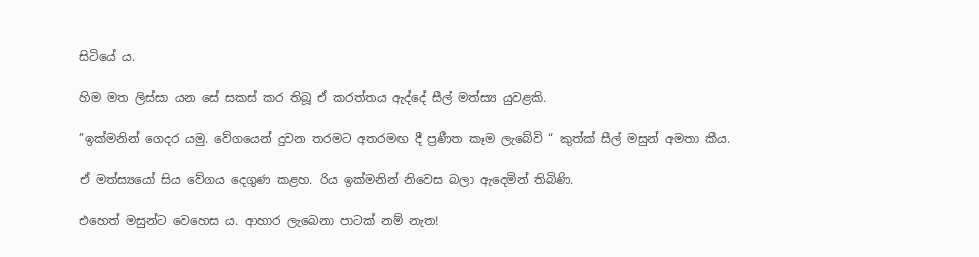සිටියේ ය.

හිම මත ලිස්සා යන සේ සකස් කර තිබූ ඒ කරත්තය ඇද්දේ සීල් මත්ස්‍ය යුවළකි.

”ඉක්මනින් ගෙදර යමු. වේගයෙන් දුවන තරමට අතරමඟ දී ප්‍රණීත කෑම ලැබේවි “ කුත්ක් සීල් මසුන් අමතා කීය.

ඒ මත්ස්‍යයෝ සිය වේගය දෙගුණ කළහ. රිය ඉක්මනින් නිවෙස බලා ඇදෙමින් තිබිණි.

එහෙත් මසුන්ට වෙහෙස ය. ආහාර ලැබෙනා පාටක් නම් නැත!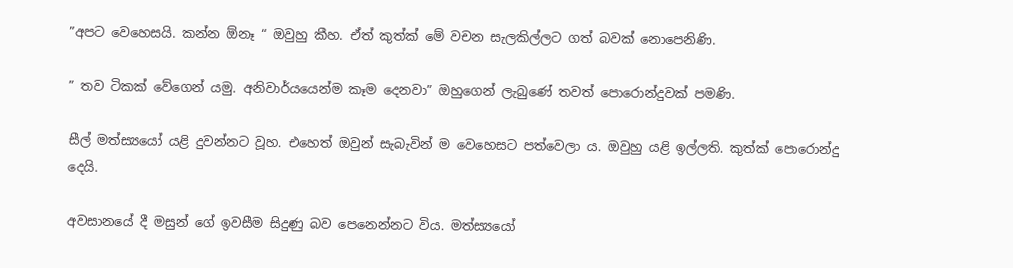”අපට වෙහෙසයි. කන්න ඕනෑ “ ඔවුහු කීහ. ඒත් කුත්ක් මේ වචන සැලකිල්ලට ගත් බවක් නොපෙනිණි.

” තව ටිකක් වේගෙන් යමු. අනිවාර්යයෙන්ම කෑම දෙනවා” ඔහුගෙන් ලැබුණේ තවත් පොරොන්දුවක් පමණි.

සීල් මත්ස්‍යයෝ යළි දුවන්නට වූහ. එහෙත් ඔවුන් සැබැවින් ම වෙහෙසට පත්වෙලා ය. ඔවුහු යළි ඉල්ලති. කුත්ක් පොරොන්දු දෙයි.

අවසානයේ දී මසුන් ගේ ඉවසීම සිදුණු බව පෙනෙන්නට විය. මත්ස්‍යයෝ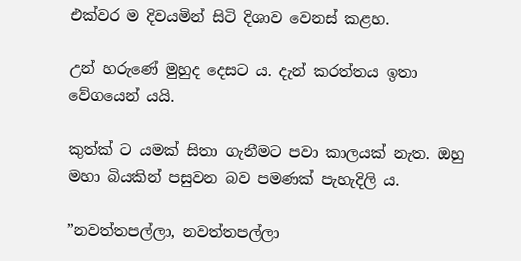එක්වර ම දිවයමින් සිටි දිශාව වෙනස් කළහ.

උන් හරුණේ මුහුද දෙසට ය. දැන් කරත්තය ඉතා වේගයෙන් යයි.

කුත්ක් ට යමක් සිතා ගැනීමට පවා කාලයක් නැත. ඔහු මහා බියකින් පසුවන බව පමණක් පැහැදිලි ය.

”නවත්තපල්ලා, නවත්තපල්ලා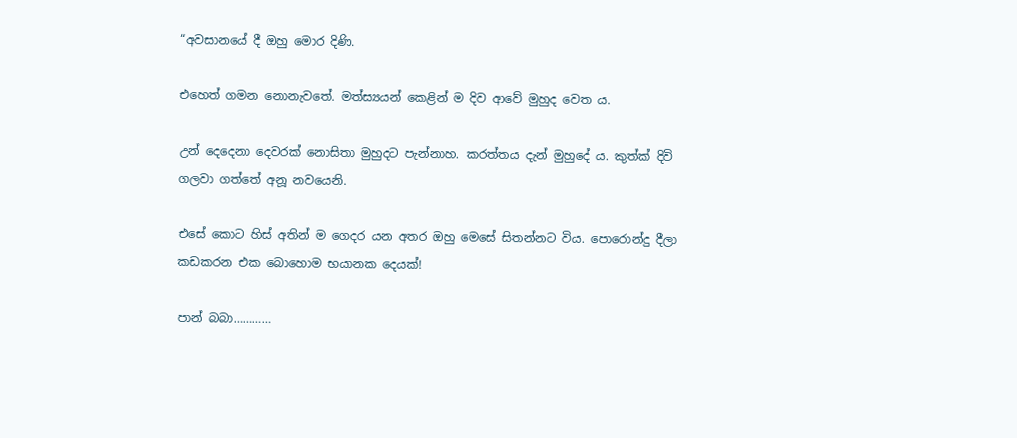“අවසානයේ දී ඔහු මොර දිණි.

එහෙත් ගමන නොනැවතේ. මත්ස්‍යයන් කෙළින් ම දිව ආවේ මුහුද වෙත ය.

උන් දෙදෙනා දෙවරක් නොසිතා මුහුදට පැන්නාහ. කරත්තය දැන් මුහුදේ ය. කුත්ක් දිවි ගලවා ගත්තේ අනූ නවයෙනි.

එසේ කොට හිස් අතින් ම ගෙදර යන අතර ඔහු මෙසේ සිතන්නට විය. පොරොන්දු දීලා කඩකරන එක බොහොම භයානක දෙයක්!

පාන් බබා…………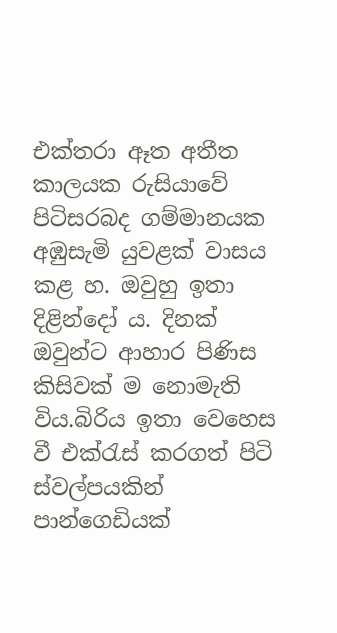එක්තරා ඈත අතීත කාලයක රුසියාවේ පිටිසරබද ගම්මානයක අඹුසැමි යුවළක් වාසය කළ හ. ඔවුහු ඉතා දිළින්දෝ ය. දිනක් ඔවුන්ට ආහාර පිණිස කිසිවක් ම නොමැති විය.බිරිය ඉතා වෙහෙස වී එක්රැස් කරගත් පිටි ස්වල්පයකින්  පාන්ගෙඩියක්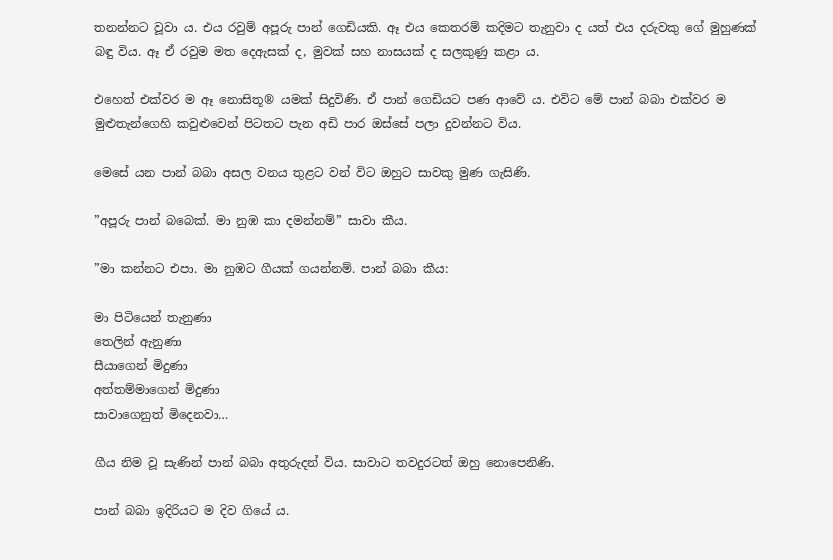තනන්නට වූවා ය. එය රවුම් අපූරු පාන් ගෙඩියකි. ඈ එය කෙතරම් කදිමට තැනුවා ද යත් එය දරුවකු ගේ මුහුණක් බඳු විය. ඈ ඒ රවුම මත දෙඇසක් ද, මුවක් සහ නාසයක් ද සලකුණු කළා ය.

එහෙත් එක්වර ම ඈ නොසිතූ® යමක් සිදුවිණි. ඒ පාන් ගෙඩියට පණ ආවේ ය. එවිට මේ පාන් බබා එක්වර ම මුළුතැන්ගෙහි කවුළුවෙන් පිටතට පැන අඩි පාර ඔස්සේ පලා දුවන්නට විය.

මෙසේ යන පාන් බබා අසල වනය තුළට වන් විට ඔහුට සාවකු මුණ ගැසිණි.

”අපූරු පාන් බබෙක්. මා නුඹ කා දමන්නම්” සාවා කීය.

”මා කන්නට එපා. මා නුඹට ගීයක් ගයන්නම්. පාන් බබා කීය:

මා පිටියෙන් තැනුණා
තෙලින් ඇනුණා
සීයාගෙන් මිදුණා
අත්තම්මාගෙන් මිදුණා
සාවාගෙනුත් මිදෙනවා…

ගීය නිම වූ සැණින් පාන් බබා අතුරුදන් විය. සාවාට තවදුරටත් ඔහු නොපෙනිණි.

පාන් බබා ඉදිරියට ම දිව ගියේ ය.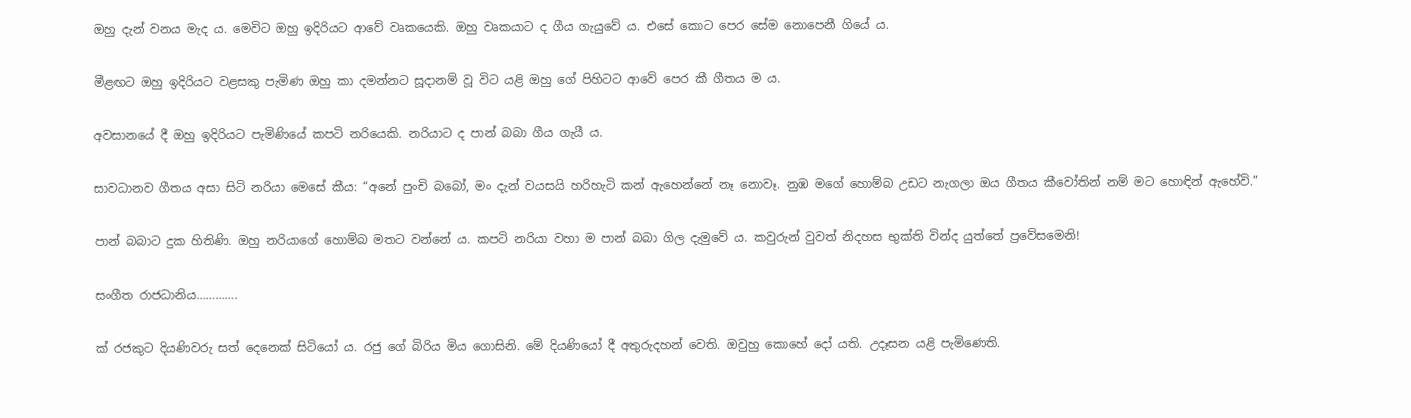ඔහු දැන් වනය මැද ය. මෙවිට ඔහු ඉදිරියට ආවේ වෘකයෙකි. ඔහු වෘකයාට ද ගීය ගැයුවේ ය. එසේ කොට පෙර සේම නොපෙනී ගියේ ය.

මීළඟට ඔහු ඉදිරියට වළසකු පැමිණ ඔහු කා දමන්නට සූදානම් වූ විට යළි ඔහු ගේ පිහිටට ආවේ පෙර කී ගීතය ම ය.

අවසානයේ දී ඔහු ඉදිරියට පැමිණියේ කපටි නරියෙකි. නරියාට ද පාන් බබා ගීය ගැයී ය.

සාවධානව ගීතය අසා සිටි නරියා මෙසේ කීය: “අනේ පුංචි බබෝ, මං දැන් වයසයි හරිහැටි කන් ඇහෙන්නේ නෑ නොවෑ. නුඹ මගේ හොම්බ උඩට නැගලා ඔය ගීතය කීවෝතින් නම් මට හොඳින් ඇහේවි.”

පාන් බබාට දුක හිතිණි. ඔහු නරියාගේ හොම්බ මතට වන්නේ ය. කපටි නරියා වහා ම පාන් බබා ගිල දැමුවේ ය. කවුරුන් වුවත් නිදහස භුක්ති වින්ද යුත්තේ ප්‍රවේසමෙනි!

සංගීත රාජධානිය………….

ක් රජකුට දියණිවරු සත් දෙනෙක් සිටියෝ ය. රජු ගේ බිරිය මිය ගොසිනි. මේ දියණියෝ දී අතුරුදහන් වෙති. ඔවුහු කොහේ දෝ යති. උදෑසන යළි පැමිණෙති.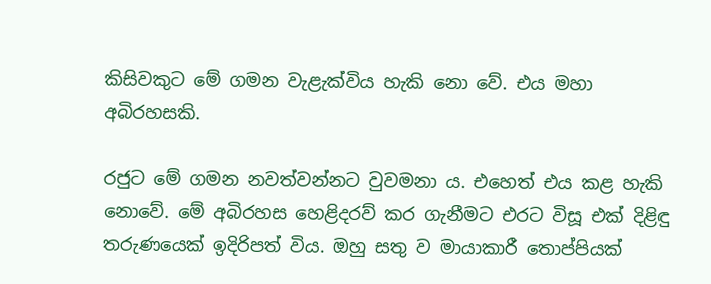කිසිවකුට මේ ගමන වැළැක්විය හැකි නො වේ. එය මහා අබිරහසකි.

රජුට මේ ගමන නවත්වන්නට වුවමනා ය. එහෙත් එය කළ හැකි නොවේ. මේ අබිරහස හෙළිදරව් කර ගැනීමට එරට විසූ එක් දිළිඳු තරුණයෙක් ඉදිරිපත් විය. ඔහු සතු ව මායාකාරී තොප්පියක්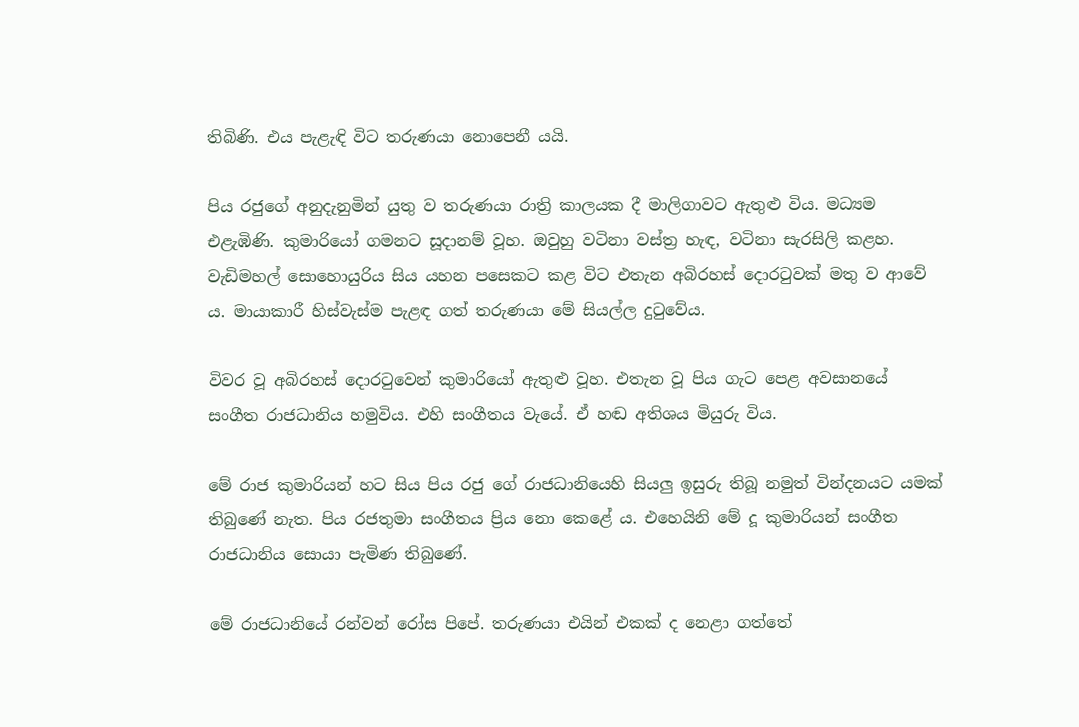තිබිණි. එය පැළැඳි විට තරුණයා නොපෙනී යයි.

පිය රජුගේ අනුදැනුමින් යුතු ව තරුණයා රාත්‍රි කාලයක දී මාලිගාවට ඇතුළු විය. මධ්‍යම එළැඹිණි. කුමාරියෝ ගමනට සූදානම් වූහ. ඔවුහු වටිනා වස්ත්‍ර හැඳ, වටිනා සැරසිලි කළහ. වැඩිමහල් සොහොයුරිය සිය යහන පසෙකට කළ විට එතැන අබිරහස් දොරටුවක් මතු ව ආවේ ය. මායාකාරී හිස්වැස්ම පැළඳ ගත් තරුණයා මේ සියල්ල දුටුවේය.

විවර වූ අබිරහස් දොරටුවෙන් කුමාරියෝ ඇතුළු වූහ. එතැන වූ පිය ගැට පෙළ අවසානයේ සංගීත රාජධානිය හමුවිය. එහි සංගීතය වැයේ. ඒ හඬ අතිශය මියුරු විය.

මේ රාජ කුමාරියන් හට සිය පිය රජු ගේ රාජධානියෙහි සියලු ඉසුරු තිබූ නමුත් වින්දනයට යමක් තිබුණේ නැත. පිය රජතුමා සංගීතය ප්‍රිය නො කෙළේ ය. එහෙයිනි මේ දූ කුමාරියන් සංගීත රාජධානිය සොයා පැමිණ තිබුණේ.

මේ රාජධානියේ රන්වන් රෝස පිපේ. තරුණයා එයින් එකක් ද නෙළා ගත්තේ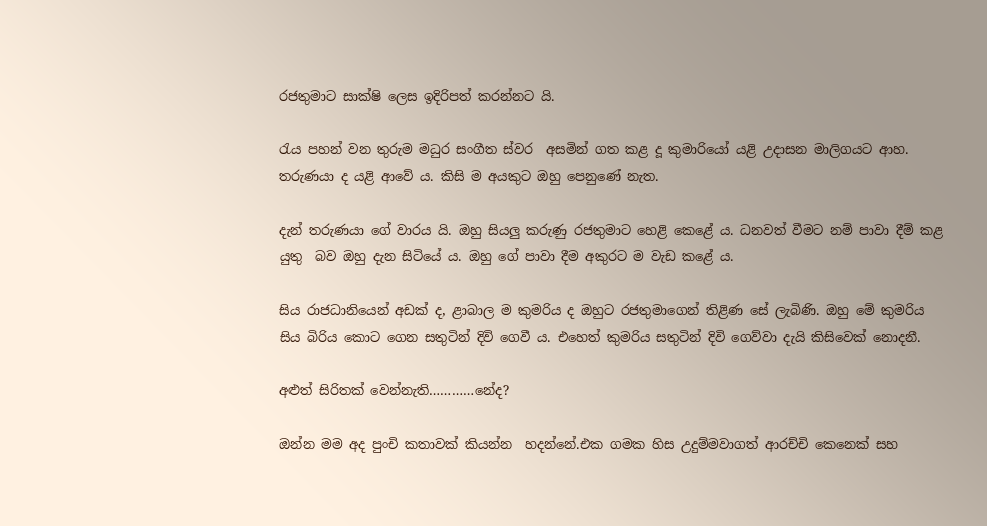රජතුමාට සාක්ෂි ලෙස ඉදිරිපත් කරන්නට යි.

රැය පහන් වන තුරුම මධුර සංගීත ස්වර  අසමින් ගත කළ දූ කුමාරියෝ යළි උදාසන මාලිගයට ආහ. තරුණයා ද යළි ආවේ ය. කිසි ම අයකුට ඔහු පෙනුණේ නැත.

දැන් තරුණයා ගේ වාරය යි. ඔහු සියලු කරුණු රජතුමාට හෙළි කෙළේ ය. ධනවත් වීමට නම් පාවා දීම් කළ යුතු  බව ඔහු දැන සිටියේ ය. ඔහු ගේ පාවා දීම අකුරට ම වැඩ කළේ ය.

සිය රාජධානියෙන් අඩක් ද, ළාබාල ම කුමරිය ද ඔහුට රජතුමාගෙන් තිළිණ සේ ලැබිණි. ඔහු මේ කුමරිය සිය බිරිය කොට ගෙන සතුටින් දිවි ගෙවී ය. එහෙත් කුමරිය සතුටින් දිවි ගෙව්වා දැයි කිසිවෙක් නොදනී.

අළුත් සිරිතක් වෙන්නැති…………නේද?

ඔන්න මම අද පුංචි කතාවක් කියන්න  හදන්නේ.එක ගමක හිස උදුම්මවාගත් ආරච්චි කෙනෙක් සහ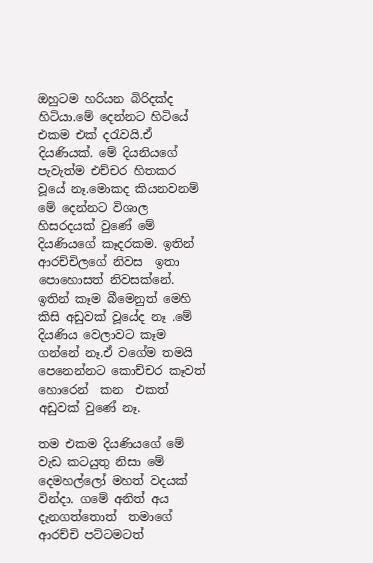ඔහුටම හරියන බිරිදක්ද හිටියා.මේ දෙන්නට හිටියේ එකම එක් දරැවයි.ඒ දියණියක්. මේ දියනියගේ පැවැත්ම එච්චර හිතකර වූයේ නෑ.මොකද කියනවනම් මේ දෙන්නට විශාල හිසරදයක් වුණේ මේ දියණියගේ කෑදරකම. ඉතින් ආරච්චිලගේ නිවස  ඉතා පොහොසත් නිවසක්නේ. ඉතින් කෑම බීමෙනුත් මෙහි කිසි අඩුවක් වූයේද නෑ .මේ දියණිය වෙලාවට කෑම ගන්නේ නෑ.ඒ වගේම තමයි පෙනෙන්නට කොච්චර කෑවත් හොරෙන්  කන  එකත් අඩුවක් වුණේ නෑ.

තම එකම දියණියගේ මේ වැඩ කටයුතු නිසා මේ දෙමහල්ලෝ මහත් වදයක් වින්දා. ගමේ අනිත් අය දැනගත්තොත්  තමාගේ ආරච්චි පට්ටමටත්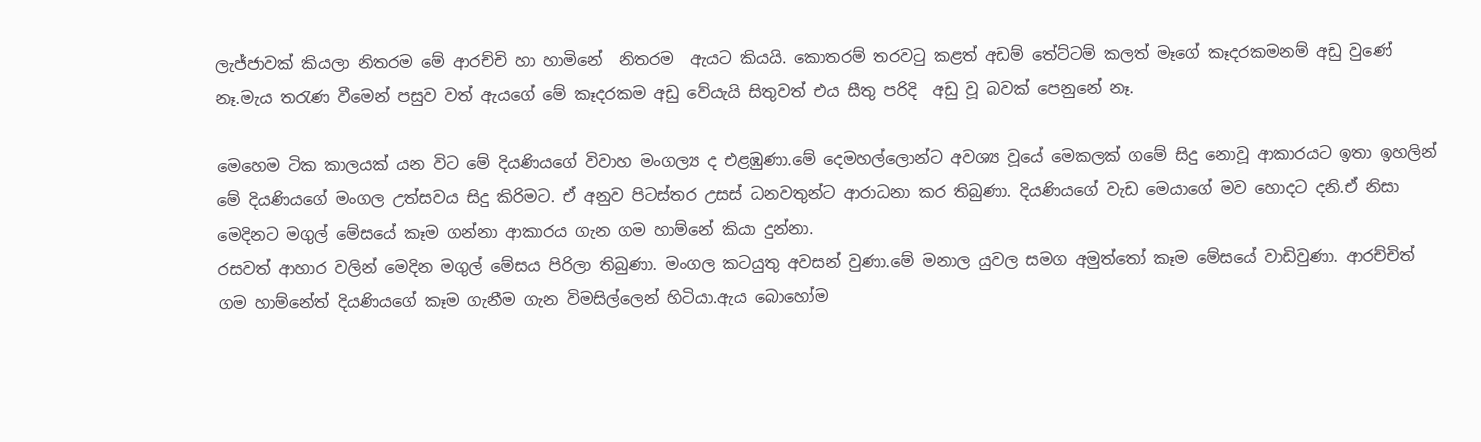ලැජ්ජාවක් කියලා නිතරම මේ ආරච්චි හා හාමිනේ  නිතරම  ඇයට කියයි. කොතරම් තරවටු කළත් අඩම් තේට්ටම් කලත් මෑගේ කෑදරකමනම් අඩු වුණේ නෑ.මැය තරැණ වීමෙන් පසුව වත් ඇයගේ මේ කෑදරකම අඩු වේයැයි සිතුවත් එය සීතු පරිදි  අඩු වූ බවක් පෙනුනේ නෑ.

මෙහෙම ටික කාලයක් යන විට මේ දියණියගේ විවාහ මංගල්‍ය ද එළඹුණා.මේ දෙමහල්ලොන්ට අවශ්‍ය වූයේ මෙකලක් ගමේ සිදු නොවූ ආකාරයට ඉතා ඉහලින් මේ දියණියගේ මංගල උත්සවය සිදු කිරිමට. ඒ අනුව පිටස්තර උසස් ධනවතුන්ට ආරාධනා කර තිබුණා. දියණියගේ වැඩ මෙයාගේ මව හොදට දනි.ඒ නිසා මෙදිනට මගුල් මේසයේ කෑම ගන්නා ආකාරය ගැන ගම හාම්නේ කියා දුන්නා.
රසවත් ආහාර වලින් මෙදින මගුල් මේසය පිරිලා තිබුණා. මංගල කටයුතු අවසන් වුණා.මේ මනාල යුවල සමග අමුත්තෝ කෑම මේසයේ වාඩිවුණා. ආරච්චිත් ගම හාම්නේත් දියණියගේ කෑම ගැනීම ගැන විමසිල්ලෙන් හිටියා.ඇය බොහෝම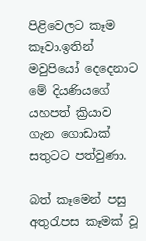පිළිවෙලට කෑම කෑවා.ඉතින් මවුපියෝ ‍දෙදෙනාට මේ දියණියගේ යහපත් ක්‍රියාව ගැන ගොඩාක් සතුටට පත්වුණා.

බත් කෑමෙන් පසු අතුරැපස කෑමක් වූ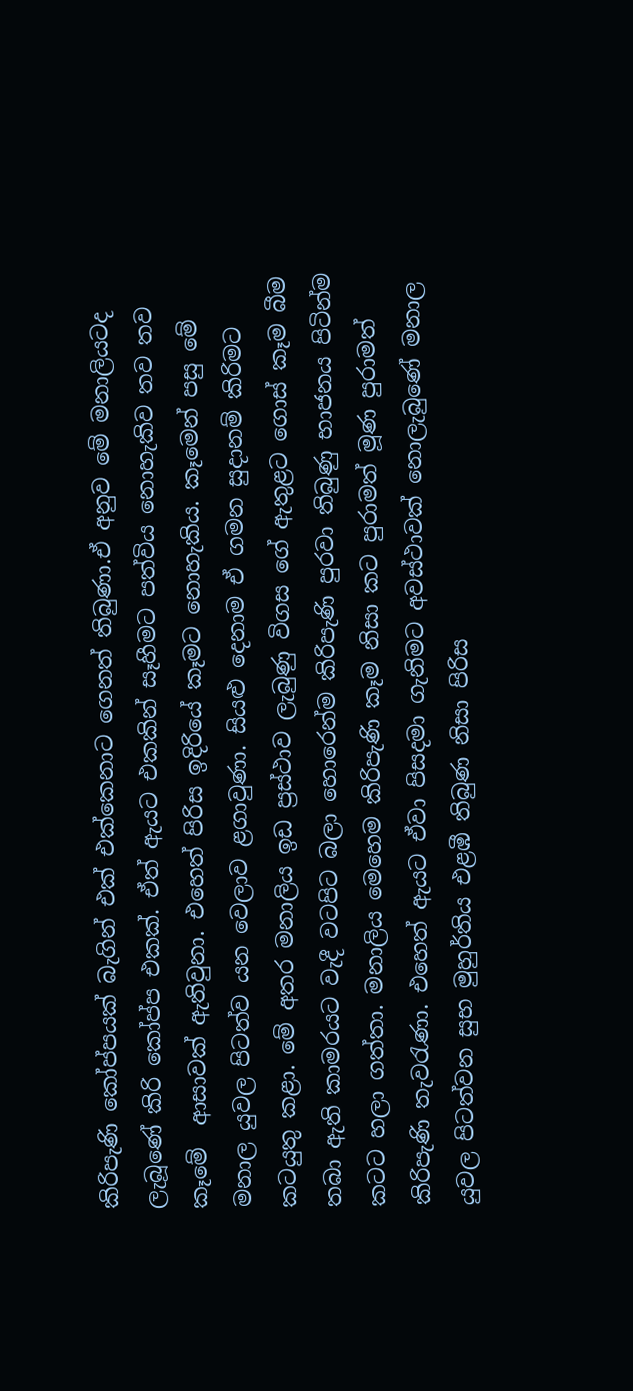කිරිපැණි කෝප්පයක් බැගින් එක් එක්කෙනාට ගෙනත් තිබුණා.ඒ අනුව මේ මනාලියටද ලැබූණේ කිරි කෝප්ප එකක්. ඒත් ඇයට එකකින් සෑහීමට පත්විය නොහැකිව තව තව කෑමේ  ආසාවක් ඇතිවුනා. එහෙත් පිරිස ඉදිරියේ කෑමට නොහැකිය. කෑමෙන් පසු මේ මනාල යුවල පිටත්ව යන වෙලාව ළගාවුණා. සියළු දෙනාම ඒ ගමන සුදානම් කිරිමට කටයුතු කළා. මේ අතර මනාලිය ඉඩ ප්‍රස්ථාව ලැබුණු විගස ගේ ඇතුළට ගොස් කෑම බීම තබා ඇති කාමරයට වැදී වටපිට බලා හොරෙන්ම කිරිපැණි පුරවා තිබුණු භාජනය පිටින්ම කටට හලා ගත්තා. මනාලිය මෙ‍හෙම කිරිපැණි කෑම නිසා කට පුරාමත් මූණ පුරාමත් කිරිපැණි තැවරැණා. එහෙත් ඇයට ඒවා පිසදමා ගැනිමට අවස්ථාවක් නොලැබුණේ මනාල යුවල පිටත්වන සුභ මුහුර්තිය එළඹී තිබුණ නිසා පිරිස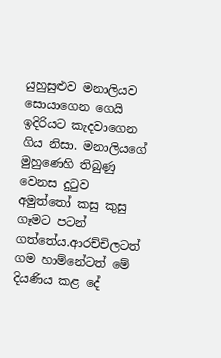යුහුසුළුව මනාලියව සොයාගෙන ගෙයි ඉදිරියට කැදවාගෙන ගිය නිසා. මනාලියගේ මුහුණෙහි තිබුණු වෙනස දුටුව අමුත්තෝ කසු කුසු ගෑමට පටන් ගත්තේය.ආරච්චිලටත් ගම හාම්නේටත් මේ දියණිය කළ දේ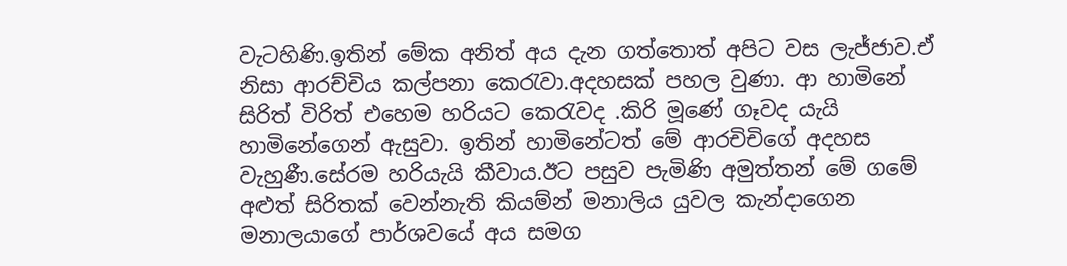වැටහිණි.ඉතින් මේක අනිත් අය දැන ගත්තොත් අපිට වස ලැජ්ජාව.ඒ නිසා ආරච්චිය කල්පනා කෙරැවා.අදහසක් පහල වුණා. ආ හාමිනේ සිරිත් විරිත් එහෙම හරියට කෙරැවද .කිරි මූණේ ගෑවද යැයි හාමිනේගෙන් ඇසුවා. ඉතින් හාමිනේටත් මේ ආරචිචිගේ අදහස වැහුණී.සේරම හරියැයි කීවාය.ඊට පසුව පැමිණි අමුත්තන් මේ ගමේ අළුත් සිරිතක් වෙන්නැති කියම්න් මනාලිය යුවල කැන්දාගෙන මනාලයාගේ පාර්ශවයේ අය සමග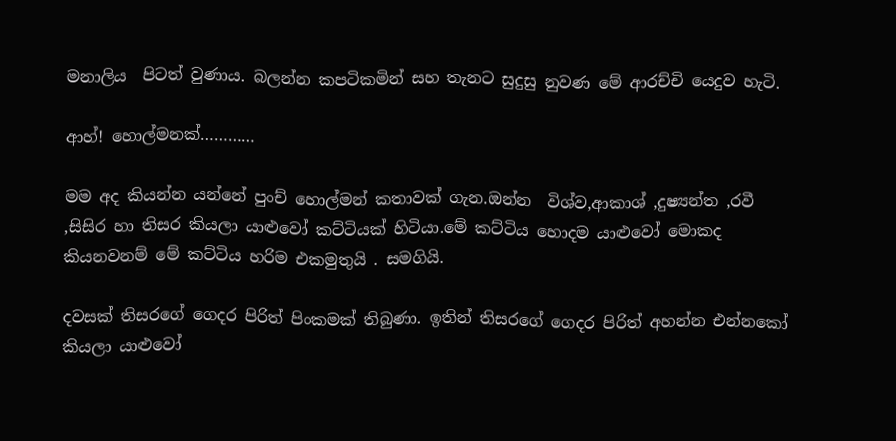මනාලිය  පිටත් වුණාය. බලන්න කපටිකමින් සහ තැනට සුදුසු නුවණ මේ ආරච්චි යෙදුව හැටි.

ආහ්! හොල්මනක්…………

මම අද කියන්න යන්නේ පුංච් හොල්මන් කතාවක් ගැන.ඔන්න  විශ්ව,ආකාශ් ,දුෂ්‍යන්ත ,රවී ,සිසිර හා තිසර කියලා යාළුවෝ කට්ටියක් හිටියා.මේ කට්ටිය හොදම යාළුවෝ මොකද කියනවනම් මේ කට්ටිය හරිම එකමුතුයි . සමගියි.

දවසක් තිසරගේ ගෙදර පිරිත් පිංකමක් තිබුණා. ඉතින් තිසරගේ ගෙදර පිරිත් අහන්න එන්නකෝ කියලා යාළුවෝ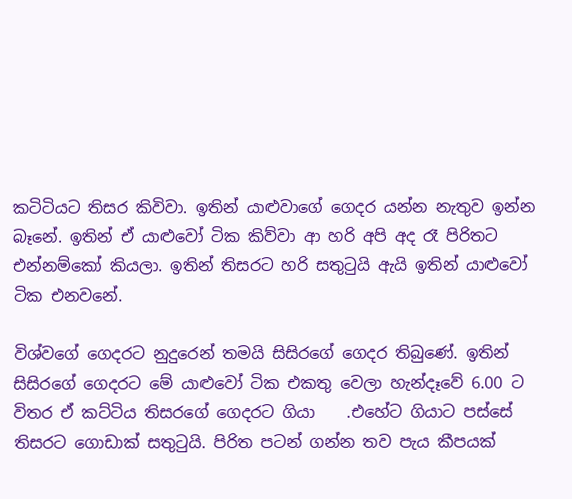කටිටිය‍ට තිසර කිවිවා. ඉතින්‍ යාළුවාගේ ගෙදර යන්න නැතුව ඉන්න බෑනේ. ඉතින් ඒ යාළුවෝ ටික කිව්වා ආ හරි අපි අද රෑ පිරිතට එන්නම්කෝ කියලා. ඉතින් තිසරට හරි සතුටුයි ඇයි ඉතින් යාළුවෝ ටික එනවනේ.

විශ්වගේ ගෙදරට නුදුරෙන් තමයි සිසිරගේ ගෙදර තිබුණේ. ඉතින් සිසිරගේ ගෙදරට මේ යාළුවෝ ටික එකතු වෙලා හැන්දෑවේ 6.00 ට විතර ඒ කට්ටිය තිසරගේ ගෙදරට ගියා    .එහේට ගියාට පස්සේ තිසරට ගොඩාක් සතුටුයි. පිරිත පටන් ගන්න තව පැය කීපයක්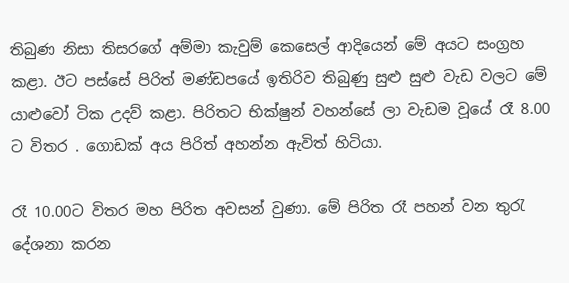තිබුණ නිසා තිසරගේ අම්මා කැවුම් කෙසෙල් ආදියෙන් මේ අයට සංග්‍රහ කළා. ඊට පස්සේ පිරිත් මණ්ඩපයේ ඉතිරිව තිබුණු සුළු සුළු වැඩ වලට මේ යාළුවෝ ටික උදව් කළා. පිරිතට භික්ෂුන් වහන්සේ ලා වැඩම වූයේ රෑ 8.00 ට විතර . ගොඩක් අය පිරිත් අහන්න ඇවිත් හිටියා.

රෑ 10.00ට විතර මහ පිරිත අවසන් වුණා. මේ පිරිත රෑ පහන් වන තුරැ දේශනා කරන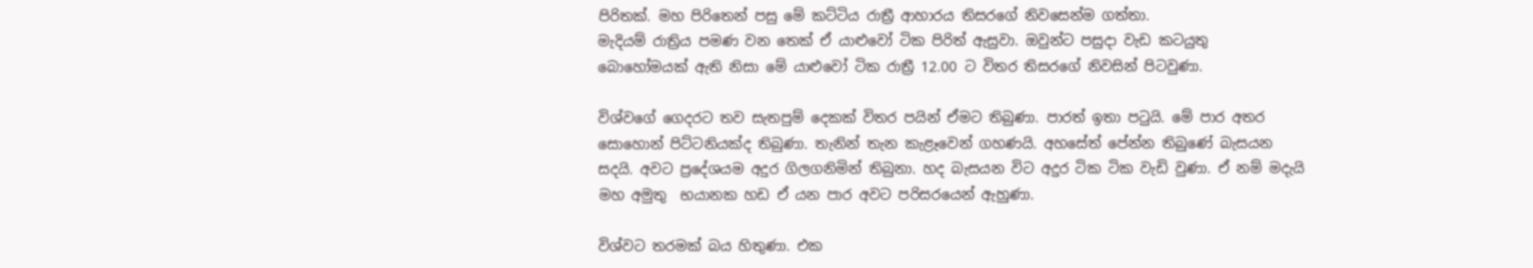පිරිතක්. මහ පිරිතෙන් පසු මේ කට්ටිය රාත්‍රී ආහාරය තිසරගේ නිවසෙන්ම ගත්තා.
මැදියම් රාත්‍රිය පමණ වන තෙක් ඒ යාළුවෝ ටික පිරිත් ඇසුවා. ඔවුන්ට පසුදා වැඩ කටයුතු බොහෝමයක් ඇති නිසා මේ යාළුවෝ ටික රාත්‍රී 12.00 ට විතර තිසරගේ නිවසින් පිටවුණා.

විශ්වගේ ගෙදරට තව සැතපුම් දෙකක් විතර පයින් ඒමට තිබුණා. පාරත් ඉතා පටුයි. මේ පාර අතර සොහොන් පිට්ටනියක්ද තිබුණා. තැනින් තැන කැළෑවෙන් ගහණයි. අහසේත් පේන්න තිබුණේ බැසයන සදයි. අවට ප්‍රදේශයම අදුර ගිලගනිමින් තිබුනා. හද බැසයන විට අදුර ටික ටික වැඩි වුණා. ඒ නම් මදැයි  මහ අමුතු  භයානක හඩ ‍ඒ යන පාර අවට පරිසරයෙන් ඇහුණා.

විශ්වට තරමක් බය හිතුණා. එක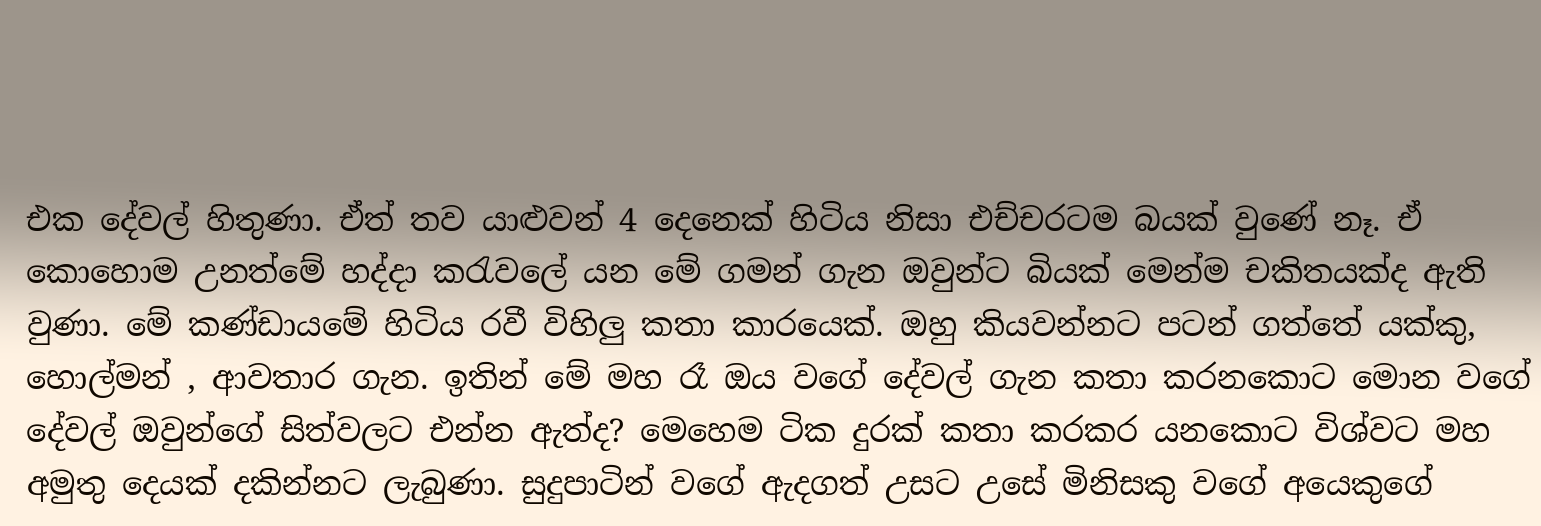එක දේවල් හිතුණා. ඒත් තව යාළුවන් 4 දෙනෙක් හිටිය නිසා එච්චරටම බයක් වුණේ නෑ. ඒ කොහොම උනත්මේ හද්දා කරැවලේ යන මේ ගමන් ගැන ඔවුන්ට බියක් මෙන්ම චකිතයක්ද ඇති වුණා. මේ කණ්ඩායමේ හිටිය රවී විහිලු කතා කාරයෙක්. ඔහු කියවන්නට පටන් ගත්තේ යක්කු, හොල්මන් , ආවතාර ගැන. ඉතින් මේ මහ රෑ ඔය වගේ දේවල් ගැන කතා කරනකොට මොන වගේ දේවල් ඔවුන්ගේ සිත්වලට එන්න ඇත්ද? මෙහෙම ටික දුරක් කතා කරකර යනකොට විශ්වට මහ අමුතු දෙයක් දකින්නට ලැබුණා. සුදුපාටින් වගේ ඇදගත් උසට උසේ මිනිසකු වගේ අයෙකුගේ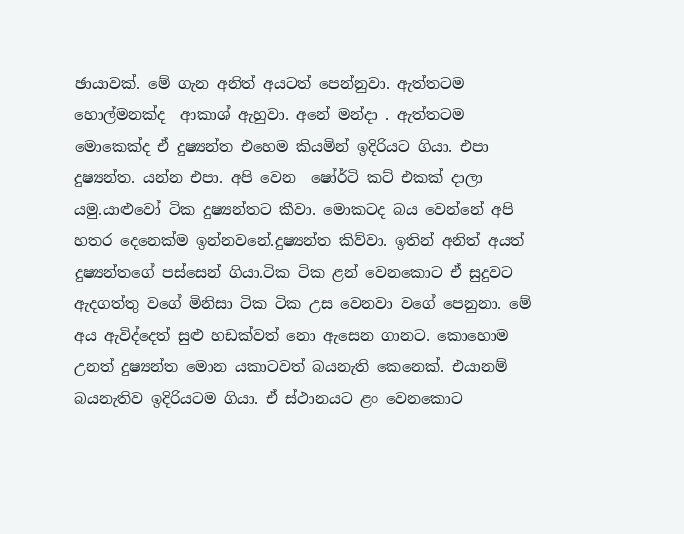ඡායාවක්. මේ ගැන අනිත් අයටත් පෙන්නුවා. ඇත්තටම හොල්මනක්ද  ආකාශ් ඇහුවා. අනේ මන්දා . ඇත්තටම මොකෙක්ද ඒ දුෂ්‍යන්ත එහෙම කියමින් ඉදිරියට ගියා. එපා දුෂ්‍යන්ත. යන්න එපා. අපි වෙන  ෂෝර්ටි කට් එකක් දාලා යමු.යාළුවෝ ටික දුෂ්‍යන්තට කීවා. මොකටද බය වෙන්නේ අපි හතර දෙනෙක්ම ඉන්නවනේ.දුෂ්‍යන්ත කිව්වා. ඉතින් අනිත් අයත් දුෂ්‍යන්තගේ පස්සෙන් ගියා.ටික ටික ළන් වෙනකොට ඒ සුදුවට ඇදගත්තු වගේ මිනිසා ටික ටික උස වෙනවා වගේ පෙනුනා. මේ අය ඇවිද්දෙත් සුළු හඩක්වත් නො ඇසෙන ගානට. කොහොම උනත් දුෂ්‍යන්ත මොන යකාටවත් බයනැති කෙනෙක්. එයානම් බයනැතිව ඉදිරියටම ගියා. ඒ ස්ථානයට ළං වෙනකොට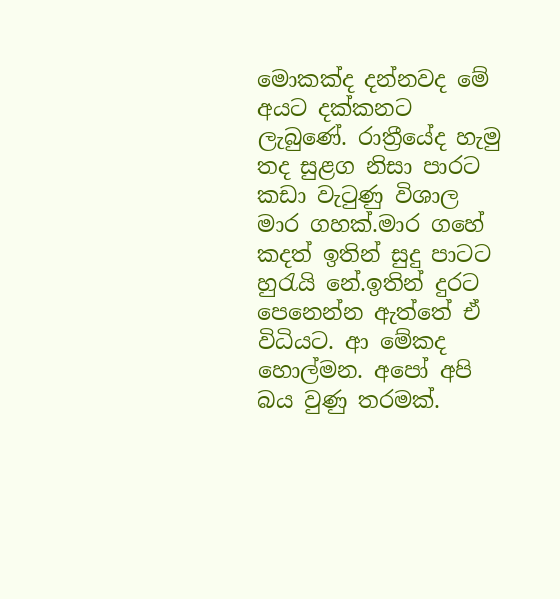මොකක්ද දන්නවද මේ අයට දක්කනට ලැබුණේ. රාත්‍රීයේද හැමු තද සුළග නිසා පාරට කඩා වැටුණු විශාල මාර ගහක්.මාර ගහේ කදත් ඉතින් සුදු පාටට හුරැයි නේ.ඉතින් දුරට පෙනෙන්න ඇත්තේ ඒ විධියට. ආ මේකද හොල්මන. අපෝ අපි බය වුණු තරමක්.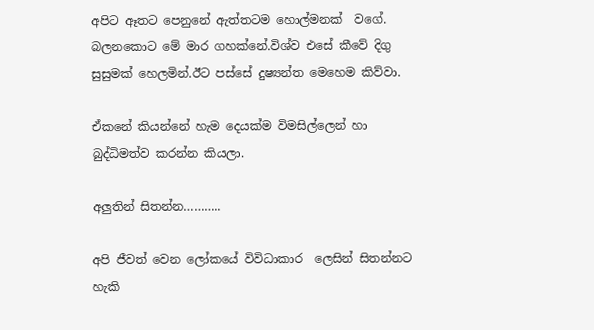අපිට ඈතට පෙනුනේ ඇත්තටම හොල්මනක්  වගේ. බලනකොට ‍මේ මාර ගහක්නේ.විශ්ව එසේ කීවේ දිගු සුසුමක් හෙලමින්.ඊට පස්සේ දුෂ්‍යන්ත මෙහෙම කිව්වා.

ඒකනේ කියන්නේ හැම දෙයක්ම විමසිල්ලෙන් හා බුද්ධිමත්ව කරන්න කියලා.

අලුතින් සිතන්න………..

අපි ජීවත් වෙන ලෝකයේ විවිධාකාර  ලෙසින් සිතන්නට හැකි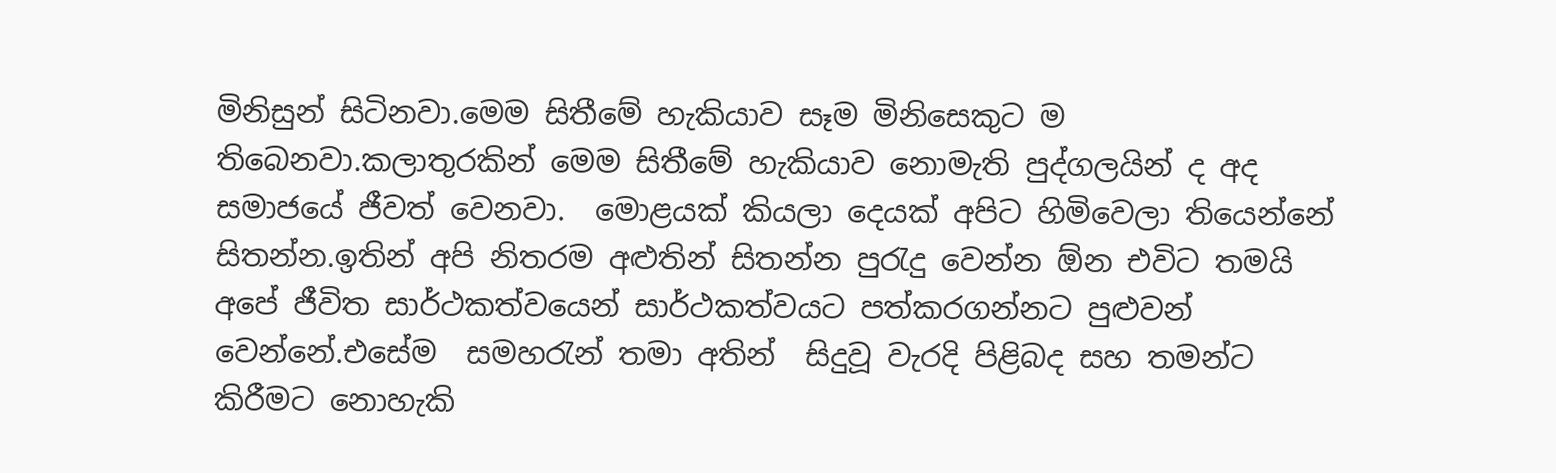මිනිසුන් සිටිනවා.මෙම සිතීමේ හැකියාව සෑම මිනිසෙකුට ම තිබෙනවා.කලාතුරකින් මෙම සිතීමේ හැකියාව නොමැති පුද්ගලයින් ද අද සමාජයේ ජීවත් වෙනවා.  මොළයක් කියලා ‍දෙයක් අපිට හිමිවෙලා තියෙන්නේ  සිතන්න.ඉතින් අපි නිතරම අළුතින් සිතන්න පුරැදු වෙන්න ඕන එවිට තමයි අපේ ජීවිත සාර්ථකත්වයෙන් සාර්ථකත්වයට පත්කරගන්නට පුළුවන් වෙන්නේ.එසේම  සමහරැන් තමා අතින්  සිදුවූ වැරදි පිළිබද සහ තමන්ට කිරීමට නොහැකි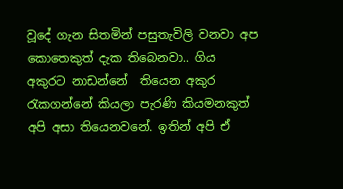වූදේ ගැන සිතමින් පසුතැවිලි වනවා අප කොතෙකුත් දැක තිබෙනවා.. ගිය අකුරට නාඩන්නේ  තියෙන අකුර රැකගන්නේ කියලා පැරණි කියමනකුත් අපි අසා තියෙනවනේ. ඉතින් අපි ඒ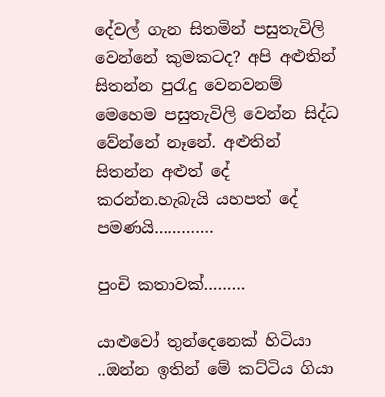දේවල් ගැන සිතමින් පසුතැවිලි වෙන්නේ කුමකටද? අපි අළුතින් සිතන්න පුරැදු වෙනවනම් මෙහෙම පසුතැවිලි වෙන්න සිද්ධ වේන්නේ නෑනේ. අළුතින් සිතන්න අළුත් දේ කරන්න.හැබැයි යහපත් දේ පමණයි………….

පුංචි කතාවක්………

යාළුවෝ තුන්දෙනෙක් හිටියා ..ඔන්න ඉතින් මේ කට්ටිය ගියා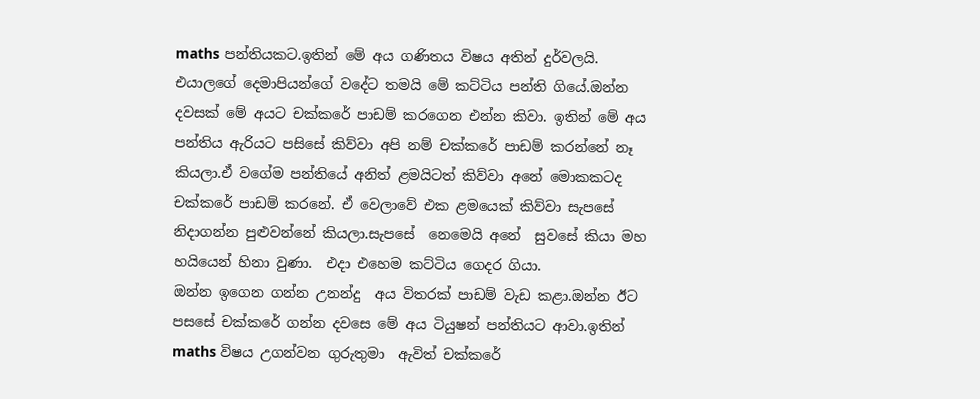maths පන්තියකට.ඉතින් මේ අය ගණිතය විෂය අතින් දුර්වලයි. එයාලගේ දෙමාපියන්ගේ වදේට තමයි මේ කට්ටිය පන්ති ‍ගියේ.ඔන්න දවසක් මේ අයට චක්කරේ පාඩම් කරගෙන එන්න කිවා. ඉතින් මේ අය පන්තිය ඇරියට පසිසේ කිව්වා අපි නම් චක්කරේ පාඩම් කරන්නේ නෑ කියලා.ඒ වගේම පන්තියේ අනිත් ළමයිටත් කිව්වා අනේ මොකකටද චක්කරේ පාඩම් කරනේ. ඒ වෙලාවේ එක ළමයෙක් කිව්වා සැපසේ නිදාගන්න පුළුවන්නේ කියලා.සැපසේ  නෙමෙයි අනේ  සුවසේ කියා මහ හයියෙන් හිනා වුණා.  එදා එහෙම කට්ටිය ගෙදර ගියා.
ඔන්න ඉගෙන ගන්න උනන්දු  අය විතරක් පාඩම් වැඩ කළා.ඔන්න ඊට පසසේ චක්කරේ ගන්න දවසෙ මේ අය ටියුෂන් පන්තියට ආවා.ඉතින් maths විෂය උගන්වන ගුරුතුමා  ඇවිත් චක්කරේ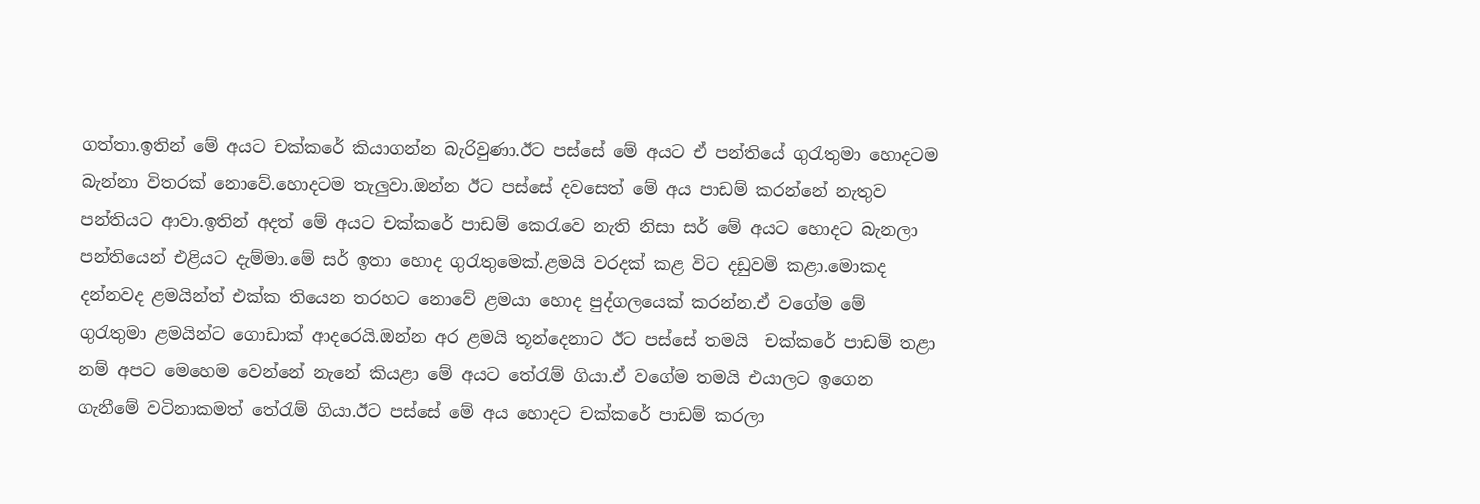ගත්තා.ඉතින් මේ අයට චක්කරේ කියාගන්න බැරිවුණා.ඊට පස්සේ මේ අයට ඒ පන්තියේ ගුරැතුමා හොදටම බැන්නා විතරක් නොවේ.හොදටම තැලුවා.ඔන්න ඊට පස්සේ දවසෙත් මේ අය පාඩම් කරන්නේ නැතුව පන්තියට ආවා.ඉතින් අදත් මේ අයට චක්කරේ පාඩම් කෙ‍රැවෙ නැති නිසා සර් මේ අයට හොදට බැනලා පන්තියෙන් එළියට දැම්මා.මේ සර් ඉතා හොද ගුරැතුමෙක්.ළමයි වරදක් කළ විට දඩුවමි කළා.මොකද දන්නවද ළමයින්ත් එක්ක තියෙන තරහට නොවේ ළමයා හොද පුද්ගලයෙක් කරන්න.ඒ වගේම මේ ගුරැතුමා ළමයින්ට ගොඩාක් ආදරෙයි.ඔන්න අර ළමයි තූන්දෙනාට ඊට පස්සේ තමයි  චක්කරේ පාඩම් තළා නම් අපට මෙහෙම වෙන්නේ නැනේ කියළා මේ අයට තේරැම් ගියා.ඒ වගේම තමයි එයාලට ඉගෙන ගැනීමේ වටිනාකමත් තේරැම් ගියා.ඊට පස්සේ මේ අය හොදට චක්කරේ පාඩම් කරලා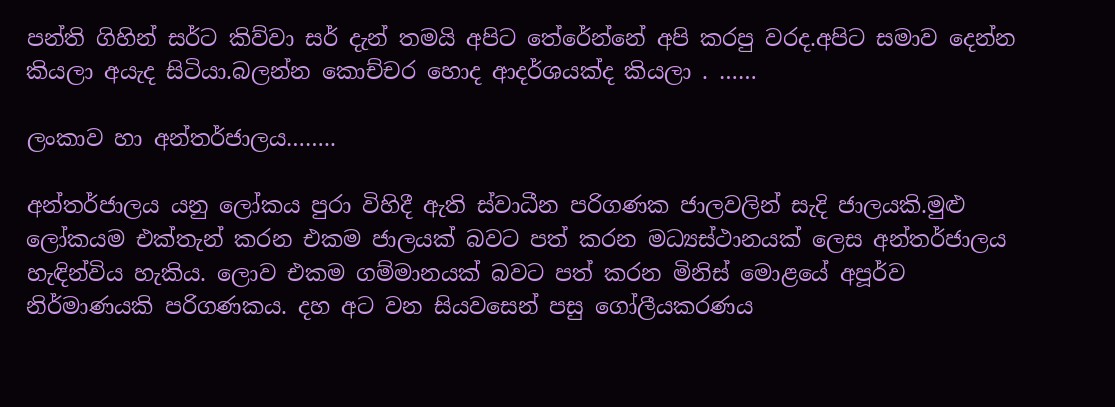පන්ති ගිහින් සර්ට කිව්වා සර් දැන් තමයි අපිට තේරේන්නේ අපි කරපු වරද.අපිට සමාව දෙන්න කියලා අයැද සිටියා.බලන්න කොච්චර හොද ආදර්ශයක්ද කියලා . ……

ලංකාව හා අන්තර්ජාලය……..

අන්තර්ජාලය යනු ලෝකය පුරා විහිදී ඇති ස්වාධීන පරිගණක ජාලවලින් සැදි ජාලයකි.මුළු ලෝකයම එක්තැන් කරන එකම ජාලයක් බවට පත් කරන මධ්‍යස්ථානයක් ලෙස අන්තර්ජාලය හැඳින්විය හැකිය. ලොව එකම ගම්මානයක් බවට පත් කරන මිනිස් ‍මොළයේ අපූර්ව නිර්මාණයකි පරිගණකය. දහ අට වන සියවසෙන් පසු ගෝලීයකරණය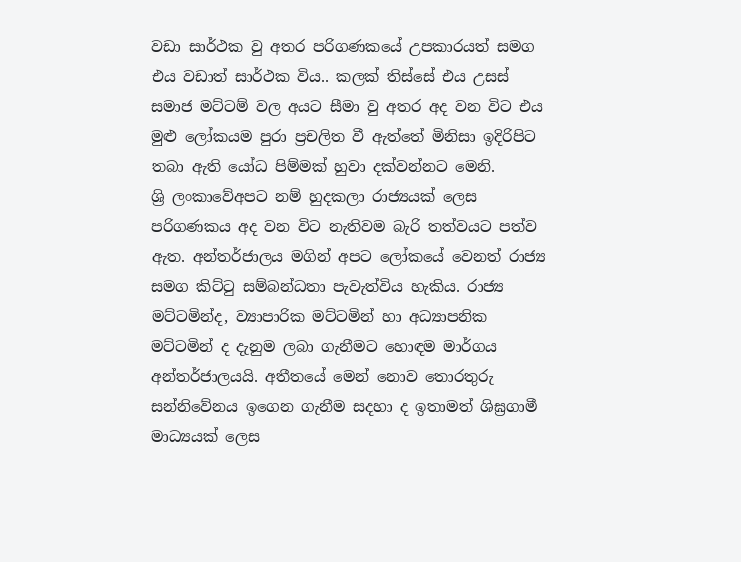වඩා සාර්ථක වු අතර පරිගණකයේ උපකාරයත් සමග එය වඩාත් සාර්ථක විය.. කලක් තිස්සේ එය උසස් සමාජ මට්‍ටම්‍ වල අයට සීමා වු අතර අද වන විට එය මුළු ලෝකයම පුරා ප්‍රචලිත වී ඇත්තේ මිනිසා ඉදිරිපිට තබා ඇති යෝධ පිම්‍මක් හුවා දක්වන්නට මෙනි.
ශ්‍රි ලංකා‍වේඅපට නම්‍ හුදකලා රාජ්‍යයක් ලෙස පරිගණකය අද වන විට නැතිවම බැරි තත්වයට පත්ව ඇත. අන්තර්ජාලය මගින් අපට ලෝකයේ වෙනත් රාජ්‍ය සමග කිට්‍ටු සම්‍බන්ධතා පැවැත්විය හැකිය. රාජ්‍ය මට්‍ටමින්ද, ව්‍යාපාරික මට්‍ටමින් හා අධ්‍යාපනික මට්‍ටමින් ද දැනුම ලබා ගැනීමට ‍හොඳම මාර්ගය අන්තර්ජාලයයි. අතීතයේ මෙන් නොව තොරතුරු සන්නි‍වේනය ඉගෙන ගැනීම සදහා ද ඉතාමත් ශිඝ්‍රගාමී මාධ්‍යයක් ලෙස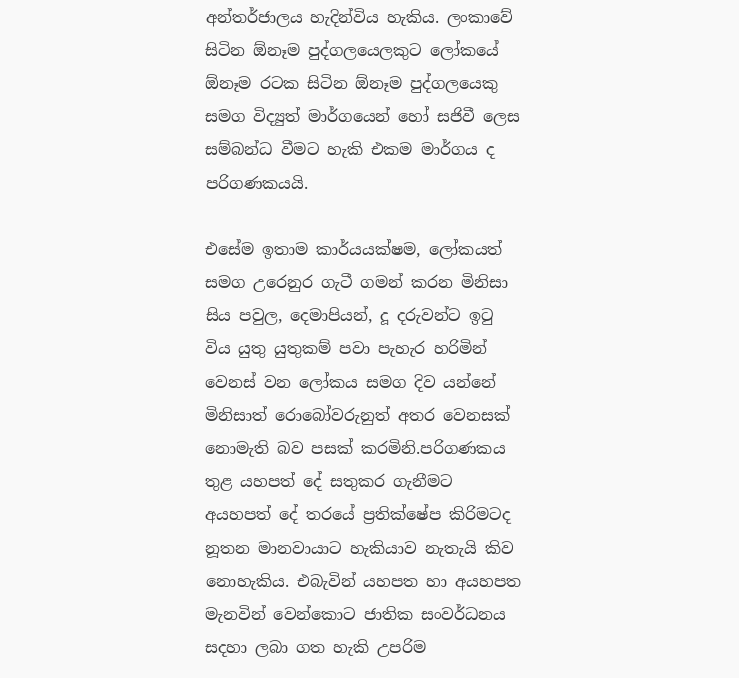අන්තර්ජාලය හැදින්විය හැකිය. ලංකා‍වේ සිටින ඕනෑම පුද්ගලයෙලකුට ලෝකයේ ඕනෑම රටක සිටින ඕනෑම පුද්ගලයෙකු සමග විද්‍යුත් මාර්ගයෙන් හෝ සජිවී ලෙස සම්බන්ධ වීමට හැකි එකම මාර්ගය ද පරිගණකයයි.

එසේම ඉතාම කාර්යයක්ෂම, ලෝකයත් සමග උරෙනුර ගැටී ගමන් කරන මිනිසා සිය පවුල, දෙමාපියන්, දූ දරුවන්ට ඉටු විය යුතු යුතුකම් පවා පැහැර හරිමින් වෙනස් වන ලෝකය සමග දිව යන්නේ මිනිසාත් රොබෝවරුනුත් අතර වෙනසක් නොමැති බව පසක් කරමිනි.පරිගණකය තුළ යහපත් දේ සතුකර ගැනීමට අයහපත් දේ තරයේ ප්‍රතික්ෂේප කිරිමටද නූතන මානවායා‍ට හැකියාව නැතැයි කිව නොහැකිය. එබැවින් යහපත හා අයහපත මැනවින් වෙන්කොට ජාතික සංවර්ධනය සදහා ලබා ගත හැකි උපරිම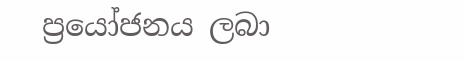ප්‍රයෝජනය ලබා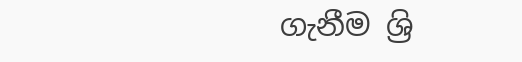ගැනීම ශ්‍රි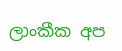ලාංකීක අප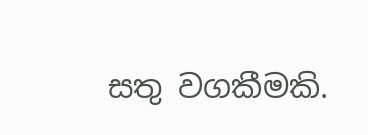සතු වගකීමකි.